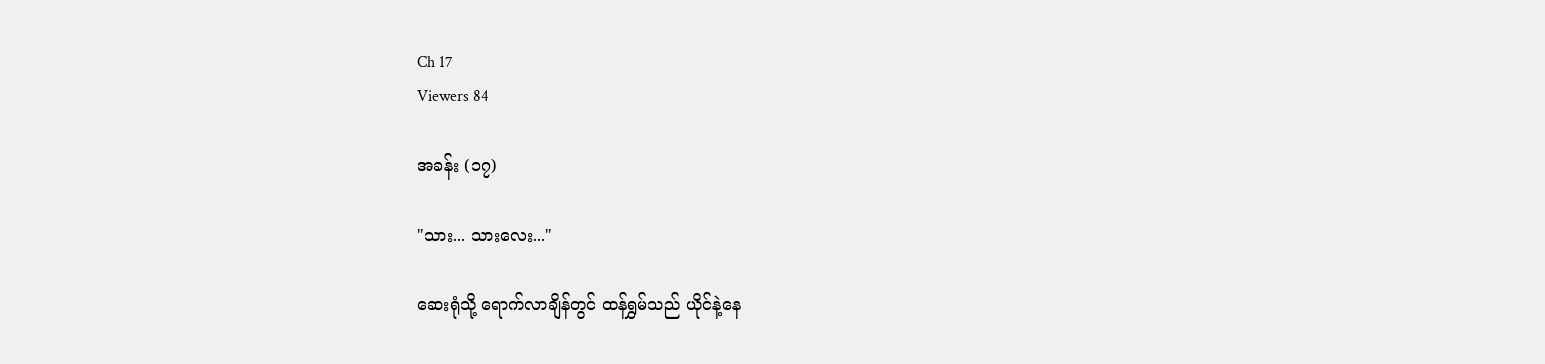Ch 17
Viewers 84

အခန်း (၁၇)

"သား... သားလေး..."

ဆေးရုံသို့ ရောက်လာချိန်တွင် ထန်ရွှမ်သည် ယိုင်နဲ့နေ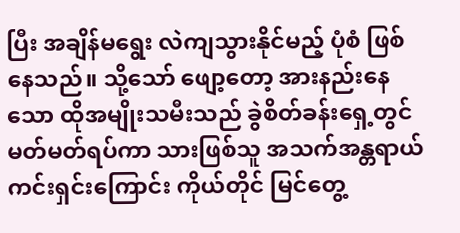ပြီး အချိန်မရွေး လဲကျသွားနိုင်မည့် ပုံစံ ဖြစ်နေသည်။ သို့သော် ဖျော့တော့ အားနည်းနေသော ထိုအမျိုးသမီးသည် ခွဲစိတ်ခန်းရှေ့တွင် မတ်မတ်ရပ်ကာ သားဖြစ်သူ အသက်အန္တရာယ် ကင်းရှင်းကြောင်း ကိုယ်တိုင် မြင်တွေ့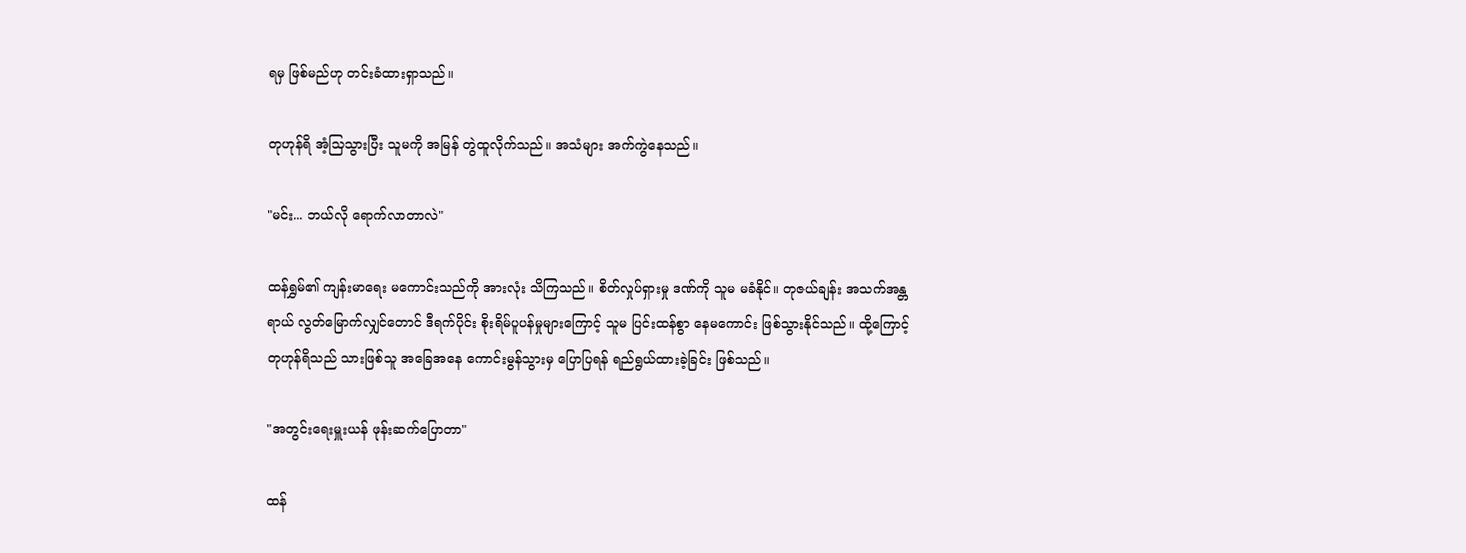ရမှ ဖြစ်မည်ဟု တင်းခံထားရှာသည်။

တုဟုန်ရိ အံ့သြသွားပြီး သူမကို အမြန် တွဲထူလိုက်သည်။ အသံများ အက်ကွဲနေသည်။

"မင်း... ဘယ်လို ရောက်လာတာလဲ"

ထန်ရွှမ်၏ ကျန်းမာရေး မကောင်းသည်ကို အားလုံး သိကြသည်။ စိတ်လှုပ်ရှားမှု ဒဏ်ကို သူမ မခံနိုင်။ တုဇယ်ချန်း အသက်အန္တရာယ် လွတ်မြောက်လျှင်တောင် ဒီရက်ပိုင်း စိုးရိမ်ပူပန်မှုများကြောင့် သူမ ပြင်းထန်စွာ နေမကောင်း ဖြစ်သွားနိုင်သည်။ ထို့ကြောင့် တုဟုန်ရိသည် သားဖြစ်သူ အခြေအနေ ကောင်းမွန်သွားမှ ပြောပြရန် ရည်ရွယ်ထားခဲ့ခြင်း ဖြစ်သည်။

"အတွင်းရေးမှူးယန် ဖုန်းဆက်ပြောတာ"

ထန်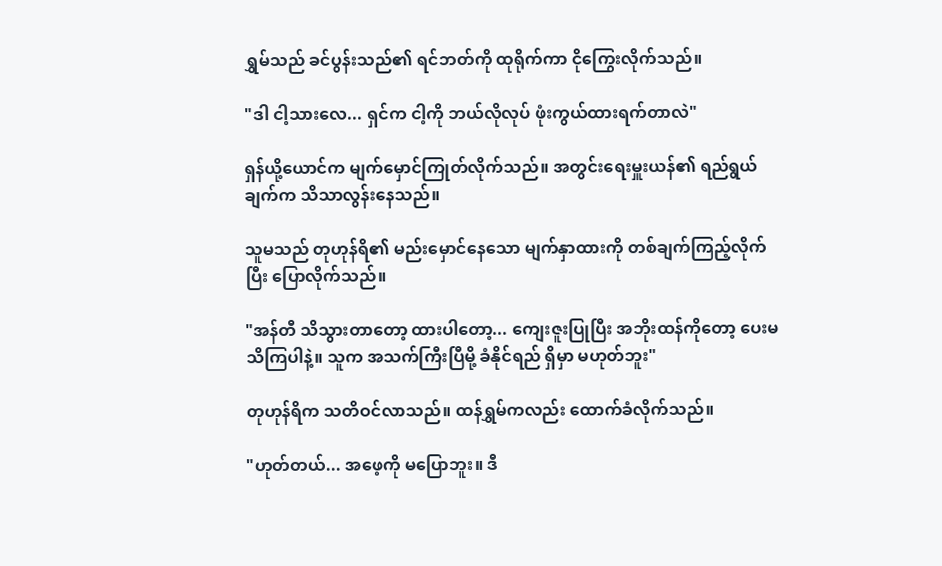ရွှမ်သည် ခင်ပွန်းသည်၏ ရင်ဘတ်ကို ထုရိုက်ကာ ငိုကြွေးလိုက်သည်။

"ဒါ ငါ့သားလေ... ရှင်က ငါ့ကို ဘယ်လိုလုပ် ဖုံးကွယ်ထားရက်တာလဲ"

ရှန်ယို့ယောင်က မျက်မှောင်ကြုတ်လိုက်သည်။ အတွင်းရေးမှူးယန်၏ ရည်ရွယ်ချက်က သိသာလွန်းနေသည်။

သူမသည် တုဟုန်ရိ၏ မည်းမှောင်နေသော မျက်နှာထားကို တစ်ချက်ကြည့်လိုက်ပြီး ပြောလိုက်သည်။

"အန်တီ သိသွားတာတော့ ထားပါတော့... ကျေးဇူးပြုပြီး အဘိုးထန်ကိုတော့ ပေးမသိကြပါနဲ့။ သူက အသက်ကြီးပြီမို့ ခံနိုင်ရည် ရှိမှာ မဟုတ်ဘူး"

တုဟုန်ရိက သတိဝင်လာသည်။ ထန်ရွှမ်ကလည်း ထောက်ခံလိုက်သည်။

"ဟုတ်တယ်... အဖေ့ကို မပြောဘူး။ ဒီ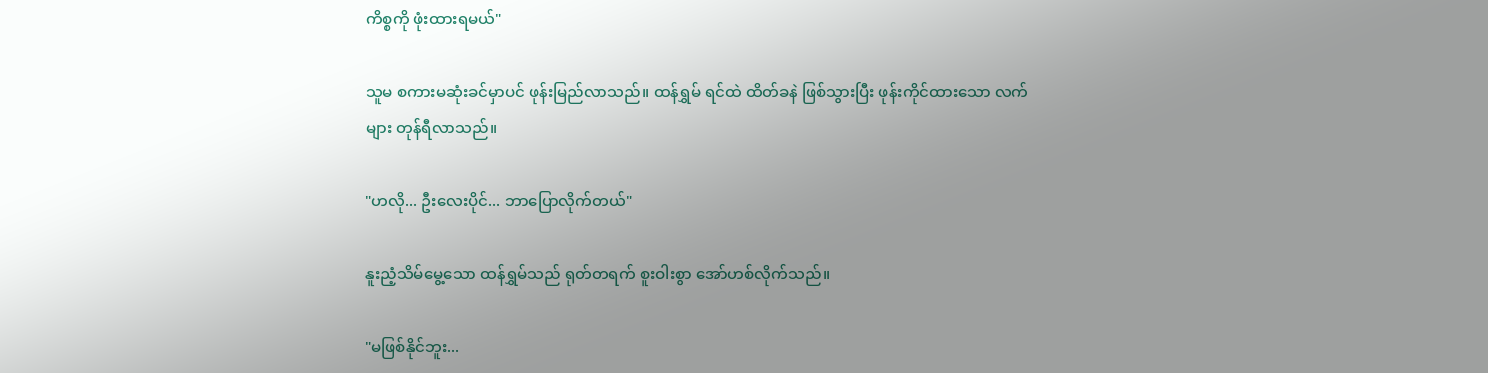ကိစ္စကို ဖုံးထားရမယ်"

သူမ စကားမဆုံးခင်မှာပင် ဖုန်းမြည်လာသည်။ ထန်ရွှမ် ရင်ထဲ ထိတ်ခနဲ ဖြစ်သွားပြီး ဖုန်းကိုင်ထားသော လက်များ တုန်ရီလာသည်။

"ဟလို... ဦးလေးပိုင်... ဘာပြောလိုက်တယ်"

နူးညံ့သိမ်မွေ့သော ထန်ရွှမ်သည် ရုတ်တရက် စူးဝါးစွာ အော်ဟစ်လိုက်သည်။

"မဖြစ်နိုင်ဘူး...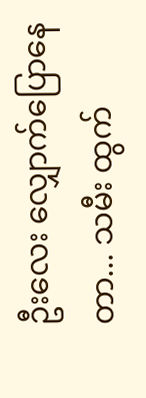ဦးလေး လျှောက်ပြောနေတာ... သမီး ထွက်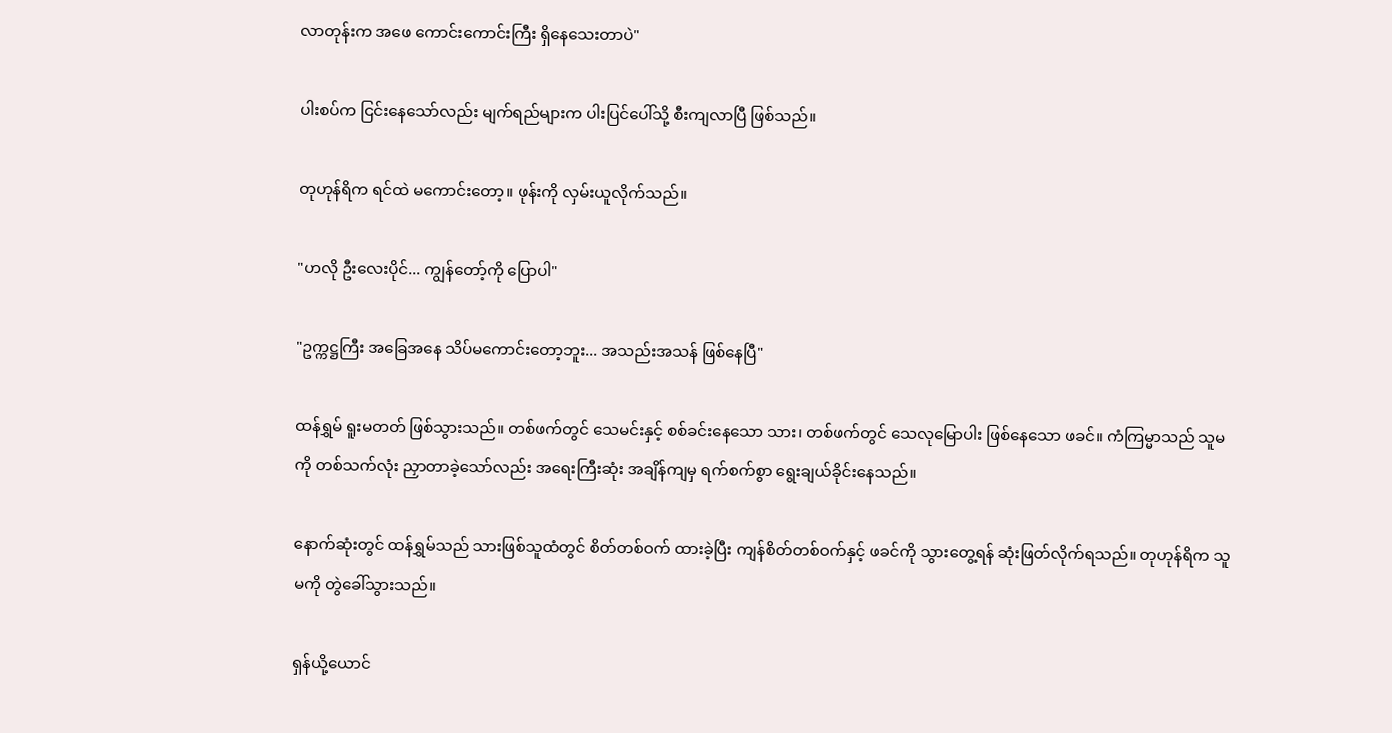လာတုန်းက အဖေ ကောင်းကောင်းကြီး ရှိနေသေးတာပဲ"

ပါးစပ်က ငြင်းနေသော်လည်း မျက်ရည်များက ပါးပြင်ပေါ်သို့ စီးကျလာပြီ ဖြစ်သည်။

တုဟုန်ရိက ရင်ထဲ မကောင်းတော့။ ဖုန်းကို လှမ်းယူလိုက်သည်။

"ဟလို ဦးလေးပိုင်... ကျွန်တော့်ကို ပြောပါ"

"ဥက္ကဋ္ဌကြီး အခြေအနေ သိပ်မကောင်းတော့ဘူး... အသည်းအသန် ဖြစ်နေပြီ"

ထန်ရွှမ် ရူးမတတ် ဖြစ်သွားသည်။ တစ်ဖက်တွင် သေမင်းနှင့် စစ်ခင်းနေသော သား၊ တစ်ဖက်တွင် သေလုမြောပါး ဖြစ်နေသော ဖခင်။ ကံကြမ္မာသည် သူမကို တစ်သက်လုံး ညှာတာခဲ့သော်လည်း အရေးကြီးဆုံး အချိန်ကျမှ ရက်စက်စွာ ရွေးချယ်ခိုင်းနေသည်။

နောက်ဆုံးတွင် ထန်ရွှမ်သည် သားဖြစ်သူထံတွင် စိတ်တစ်ဝက် ထားခဲ့ပြီး ကျန်စိတ်တစ်ဝက်နှင့် ဖခင်ကို သွားတွေ့ရန် ဆုံးဖြတ်လိုက်ရသည်။ တုဟုန်ရိက သူမကို တွဲခေါ်သွားသည်။

ရှန်ယို့ယောင်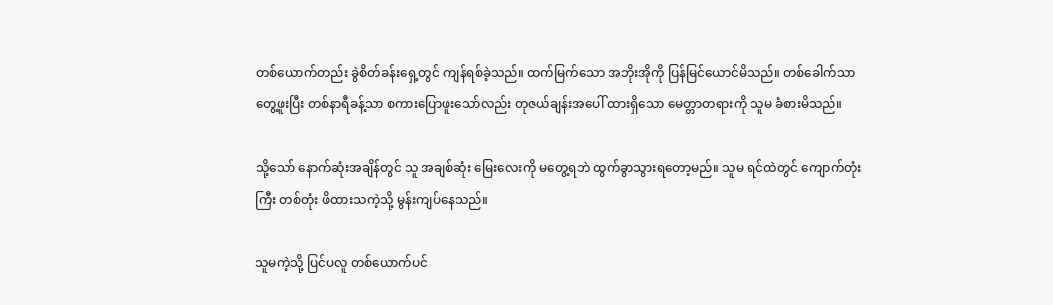တစ်ယောက်တည်း ခွဲစိတ်ခန်းရှေ့တွင် ကျန်ရစ်ခဲ့သည်။ ထက်မြက်သော အဘိုးအိုကို ပြန်မြင်ယောင်မိသည်။ တစ်ခေါက်သာ တွေ့ဖူးပြီး တစ်နာရီခန့်သာ စကားပြောဖူးသော်လည်း တုဇယ်ချန်းအပေါ် ထားရှိသော မေတ္တာတရားကို သူမ ခံစားမိသည်။

သို့သော် နောက်ဆုံးအချိန်တွင် သူ အချစ်ဆုံး မြေးလေးကို မတွေ့ရဘဲ ထွက်ခွာသွားရတော့မည်။ သူမ ရင်ထဲတွင် ကျောက်တုံးကြီး တစ်တုံး ဖိထားသကဲ့သို့ မွန်းကျပ်နေသည်။

သူမကဲ့သို့ ပြင်ပလူ တစ်ယောက်ပင်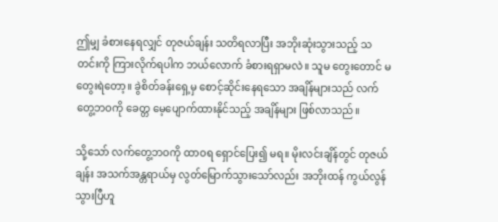ဤမျှ ခံစားနေရလျှင် တုဇယ်ချန်း သတိရလာပြီး အဘိုးဆုံးသွားသည့် သတင်းကို ကြားလိုက်ရပါက ဘယ်လောက် ခံစားရရှာမလဲ။ သူမ တွေးတောင် မတွေးရဲတော့။ ခွဲစိတ်ခန်းရှေ့မှ စောင့်ဆိုင်းနေရသော အချိန်များသည် လက်တွေ့ဘဝကို ခေတ္တ မေ့ပျောက်ထားနိုင်သည့် အချိန်များ ဖြစ်လာသည်။

သို့သော် လက်တွေ့ဘဝကို ထာဝရ ရှောင်ပြေး၍ မရ။ မိုးလင်းချိန်တွင် တုဇယ်ချန်း အသက်အန္တရာယ်မှ လွတ်မြောက်သွားသော်လည်း အဘိုးထန် ကွယ်လွန်သွားပြီဟူ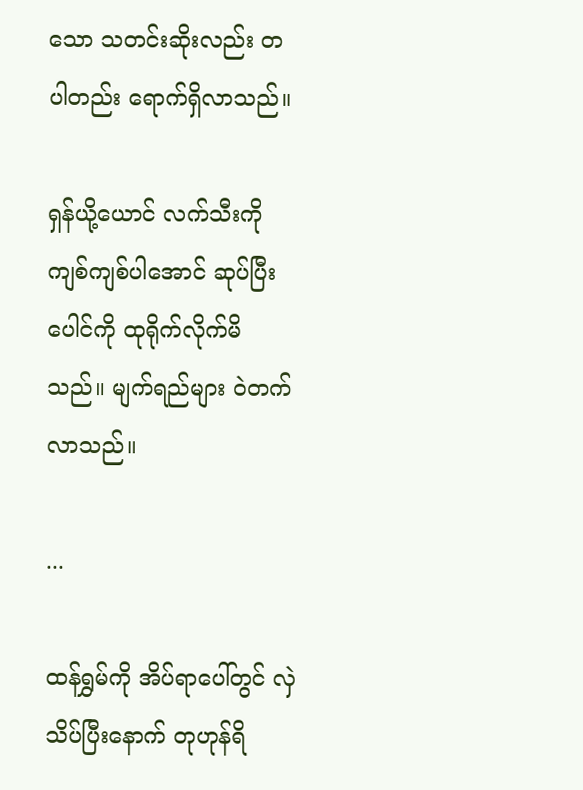သော သတင်းဆိုးလည်း တပါတည်း ရောက်ရှိလာသည်။

ရှန်ယို့ယောင် လက်သီးကို ကျစ်ကျစ်ပါအောင် ဆုပ်ပြီး ပေါင်ကို ထုရိုက်လိုက်မိသည်။ မျက်ရည်များ ဝဲတက်လာသည်။

...

ထန်ရွှမ်ကို အိပ်ရာပေါ်တွင် လှဲသိပ်ပြီးနောက် တုဟုန်ရိ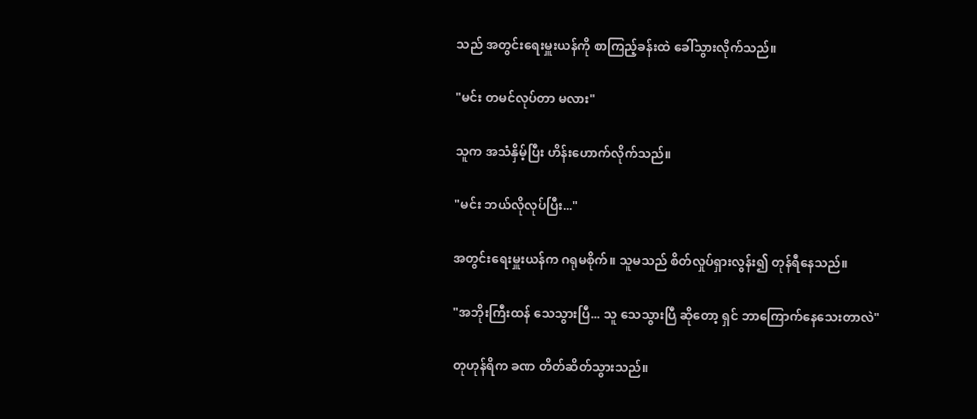သည် အတွင်းရေးမှူးယန်ကို စာကြည့်ခန်းထဲ ခေါ်သွားလိုက်သည်။

"မင်း တမင်လုပ်တာ မလား"

သူက အသံနှိမ့်ပြီး ဟိန်းဟောက်လိုက်သည်။

"မင်း ဘယ်လိုလုပ်ပြီး..."

အတွင်းရေးမှူးယန်က ဂရုမစိုက်။ သူမသည် စိတ်လှုပ်ရှားလွန်း၍ တုန်ရီနေသည်။

"အဘိုးကြီးထန် သေသွားပြီ... သူ သေသွားပြီ ဆိုတော့ ရှင် ဘာကြောက်နေသေးတာလဲ"

တုဟုန်ရိက ခဏ တိတ်ဆိတ်သွားသည်။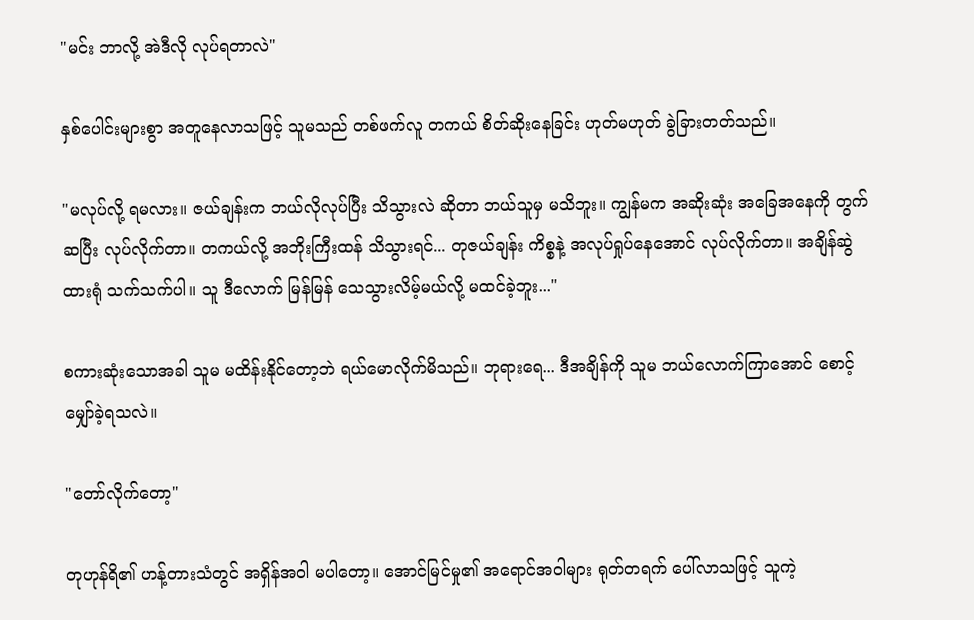"မင်း ဘာလို့ အဲဒီလို လုပ်ရတာလဲ"

နှစ်ပေါင်းများစွာ အတူနေလာသဖြင့် သူမသည် တစ်ဖက်လူ တကယ် စိတ်ဆိုးနေခြင်း ဟုတ်မဟုတ် ခွဲခြားတတ်သည်။

"မလုပ်လို့ ရမလား။ ဇယ်ချန်းက ဘယ်လိုလုပ်ပြီး သိသွားလဲ ဆိုတာ ဘယ်သူမှ မသိဘူး။ ကျွန်မက အဆိုးဆုံး အခြေအနေကို တွက်ဆပြီး လုပ်လိုက်တာ။ တကယ်လို့ အဘိုးကြီးထန် သိသွားရင်... တုဇယ်ချန်း ကိစ္စနဲ့ အလုပ်ရှုပ်နေအောင် လုပ်လိုက်တာ။ အချိန်ဆွဲထားရုံ သက်သက်ပါ။ သူ ဒီလောက် မြန်မြန် သေသွားလိမ့်မယ်လို့ မထင်ခဲ့ဘူး..."

စကားဆုံးသောအခါ သူမ မထိန်းနိုင်တော့ဘဲ ရယ်မောလိုက်မိသည်။ ဘုရားရေ... ဒီအချိန်ကို သူမ ဘယ်လောက်ကြာအောင် စောင့်မျှော်ခဲ့ရသလဲ။

"တော်လိုက်တော့"

တုဟုန်ရိ၏ ဟန့်တားသံတွင် အရှိန်အဝါ မပါတော့။ အောင်မြင်မှု၏ အရောင်အဝါများ ရုတ်တရက် ပေါ်လာသဖြင့် သူကဲ့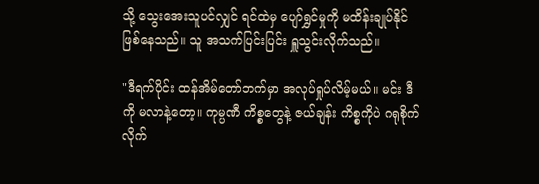သို့ သွေးအေးသူပင်လျှင် ရင်ထဲမှ ပျော်ရွှင်မှုကို မထိန်းချုပ်နိုင် ဖြစ်နေသည်။ သူ အသက်ပြင်းပြင်း ရှူသွင်းလိုက်သည်။

"ဒီရက်ပိုင်း ထန်အိမ်တော်ဘက်မှာ အလုပ်ရှုပ်လိမ့်မယ်။ မင်း ဒီကို မလာနဲ့တော့။ ကုမ္ပဏီ ကိစ္စတွေနဲ့ ဇယ်ချန်း ကိစ္စကိုပဲ ဂရုစိုက်လိုက်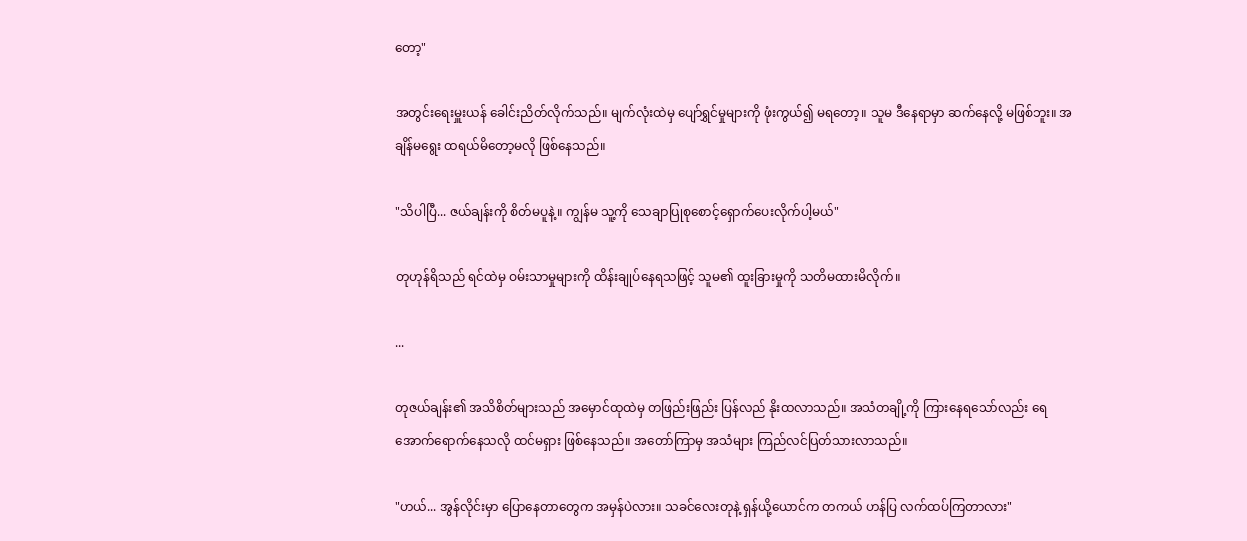တော့"

အတွင်းရေးမှူးယန် ခေါင်းညိတ်လိုက်သည်။ မျက်လုံးထဲမှ ပျော်ရွှင်မှုများကို ဖုံးကွယ်၍ မရတော့။ သူမ ဒီနေရာမှာ ဆက်နေလို့ မဖြစ်ဘူး။ အချိန်မရွေး ထရယ်မိတော့မလို ဖြစ်နေသည်။

"သိပါပြီ... ဇယ်ချန်းကို စိတ်မပူနဲ့။ ကျွန်မ သူ့ကို သေချာပြုစုစောင့်ရှောက်ပေးလိုက်ပါ့မယ်"

တုဟုန်ရိသည် ရင်ထဲမှ ဝမ်းသာမှုများကို ထိန်းချုပ်နေရသဖြင့် သူမ၏ ထူးခြားမှုကို သတိမထားမိလိုက်။

...

တုဇယ်ချန်း၏ အသိစိတ်များသည် အမှောင်ထုထဲမှ တဖြည်းဖြည်း ပြန်လည် နိုးထလာသည်။ အသံတချို့ကို ကြားနေရသော်လည်း ရေအောက်ရောက်နေသလို ထင်မရှား ဖြစ်နေသည်။ အတော်ကြာမှ အသံများ ကြည်လင်ပြတ်သားလာသည်။

"ဟယ်... အွန်လိုင်းမှာ ပြောနေတာတွေက အမှန်ပဲလား။ သခင်လေးတုနဲ့ ရှန်ယို့ယောင်က တကယ် ဟန်ပြ လက်ထပ်ကြတာလား"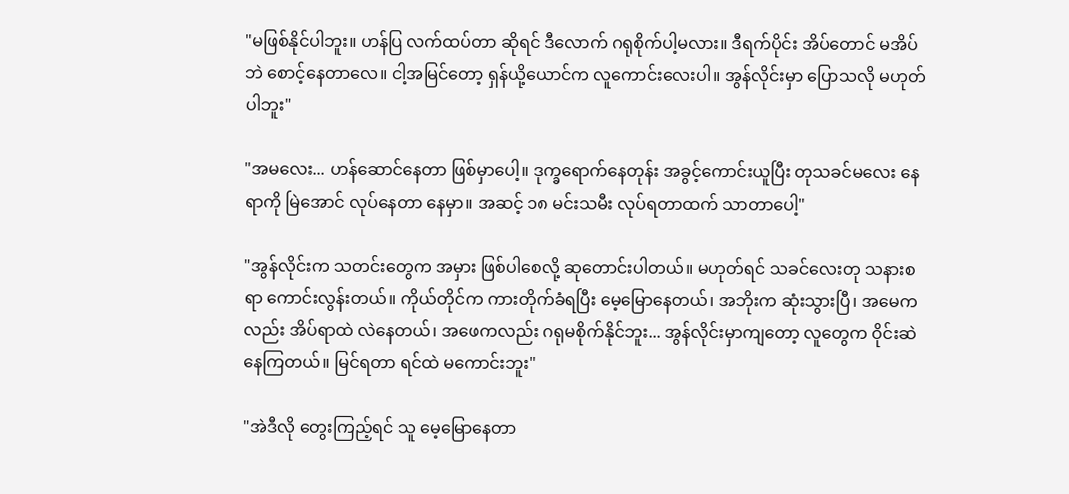"မဖြစ်နိုင်ပါဘူး။ ဟန်ပြ လက်ထပ်တာ ဆိုရင် ဒီလောက် ဂရုစိုက်ပါ့မလား။ ဒီရက်ပိုင်း အိပ်တောင် မအိပ်ဘဲ စောင့်နေတာလေ။ ငါ့အမြင်တော့ ရှန်ယို့ယောင်က လူကောင်းလေးပါ။ အွန်လိုင်းမှာ ပြောသလို မဟုတ်ပါဘူး"

"အမလေး... ဟန်ဆောင်နေတာ ဖြစ်မှာပေါ့။ ဒုက္ခရောက်နေတုန်း အခွင့်ကောင်းယူပြီး တုသခင်မလေး နေရာကို မြဲအောင် လုပ်နေတာ နေမှာ။ အဆင့် ၁၈ မင်းသမီး လုပ်ရတာထက် သာတာပေါ့"

"အွန်လိုင်းက သတင်းတွေက အမှား ဖြစ်ပါစေလို့ ဆုတောင်းပါတယ်။ မဟုတ်ရင် သခင်လေးတု သနားစရာ ကောင်းလွန်းတယ်။ ကိုယ်တိုင်က ကားတိုက်ခံရပြီး မေ့မြောနေတယ်၊ အဘိုးက ဆုံးသွားပြီ၊ အမေကလည်း အိပ်ရာထဲ လဲနေတယ်၊ အဖေကလည်း ဂရုမစိုက်နိုင်ဘူး... အွန်လိုင်းမှာကျတော့ လူတွေက ဝိုင်းဆဲနေကြတယ်။ မြင်ရတာ ရင်ထဲ မကောင်းဘူး"

"အဲဒီလို တွေးကြည့်ရင် သူ မေ့မြောနေတာ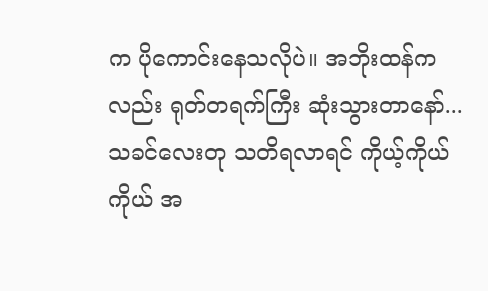က ပိုကောင်းနေသလိုပဲ။ အဘိုးထန်ကလည်း ရုတ်တရက်ကြီး ဆုံးသွားတာနော်... သခင်လေးတု သတိရလာရင် ကိုယ့်ကိုယ်ကိုယ် အ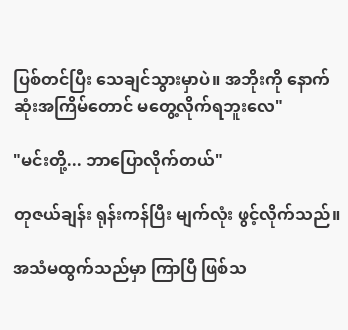ပြစ်တင်ပြီး သေချင်သွားမှာပဲ။ အဘိုးကို နောက်ဆုံးအကြိမ်တောင် မတွေ့လိုက်ရဘူးလေ"

"မင်းတို့... ဘာပြောလိုက်တယ်"

တုဇယ်ချန်း ရုန်းကန်ပြီး မျက်လုံး ဖွင့်လိုက်သည်။

အသံမထွက်သည်မှာ ကြာပြီ ဖြစ်သ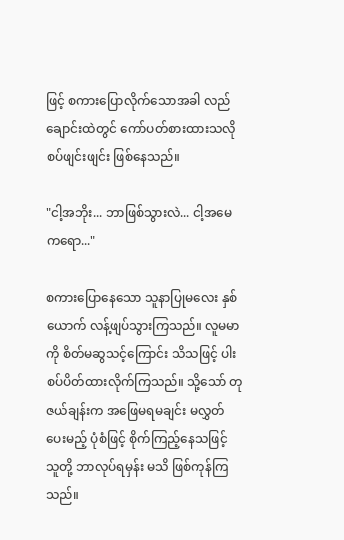ဖြင့် စကားပြောလိုက်သောအခါ လည်ချောင်းထဲတွင် ကော်ပတ်စားထားသလို စပ်ဖျင်းဖျင်း ဖြစ်နေသည်။

"ငါ့အဘိုး... ဘာဖြစ်သွားလဲ... ငါ့အမေကရော..."

စကားပြောနေသော သူနာပြုမလေး နှစ်ယောက် လန့်ဖျပ်သွားကြသည်။ လူမမာကို စိတ်မဆွသင့်ကြောင်း သိသဖြင့် ပါးစပ်ပိတ်ထားလိုက်ကြသည်။ သို့သော် တုဇယ်ချန်းက အဖြေမရမချင်း မလွှတ်ပေးမည့် ပုံစံဖြင့် စိုက်ကြည့်နေသဖြင့် သူတို့ ဘာလုပ်ရမှန်း မသိ ဖြစ်ကုန်ကြသည်။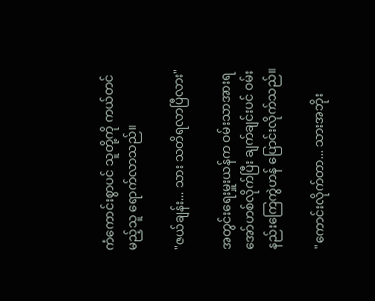ကံကောင်းစွာပင် သူတို့ကို ကယ်တင်မည့်သူ ရောက်လာသည်။

"ဇယ်ချန်း... သား သတိရလာပြီလား"

အတွင်းရေးမှူးယန်က ဝမ်းသာအားရ အော်ဟစ်လိုက်ပြီး ချက်ချင်းပင် ဝမ်းနည်းကြေကွဲဟန် ပြောင်းလိုက်သည်။

"ကောင်းလိုက်တာ... သားအဘိုး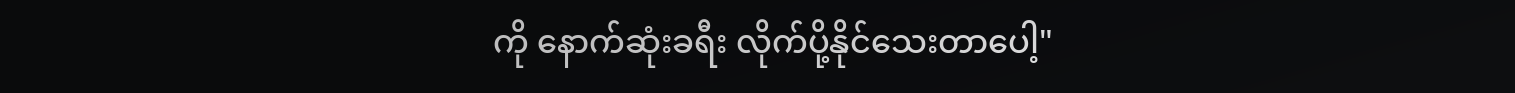ကို နောက်ဆုံးခရီး လိုက်ပို့နိုင်သေးတာပေါ့"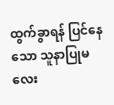ထွက်ခွာရန် ပြင်နေသော သူနာပြုမလေး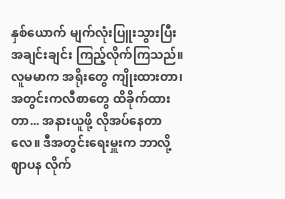နှစ်ယောက် မျက်လုံးပြူးသွားပြီး အချင်းချင်း ကြည့်လိုက်ကြသည်။ လူမမာက အရိုးတွေ ကျိုးထားတာ၊ အတွင်းကလီစာတွေ ထိခိုက်ထားတာ... အနားယူဖို့ လိုအပ်နေတာလေ။ ဒီအတွင်းရေးမှူးက ဘာလို့ ဈာပန လိုက်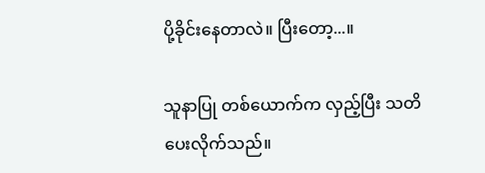ပို့ခိုင်းနေတာလဲ။ ပြီးတော့...။

သူနာပြု တစ်ယောက်က လှည့်ပြီး သတိပေးလိုက်သည်။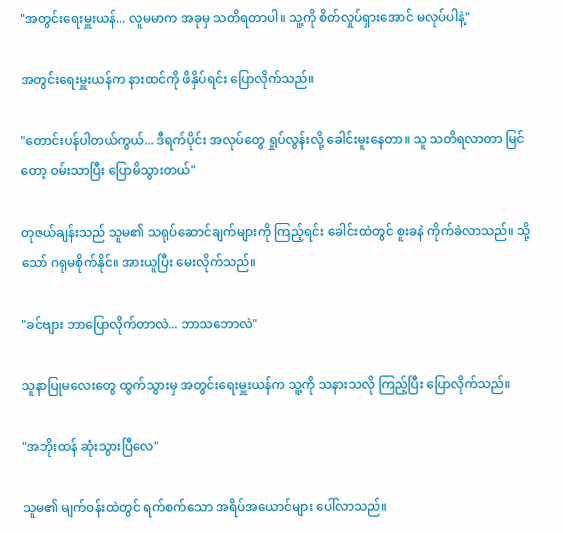"အတွင်းရေးမှူးယန်... လူမမာက အခုမှ သတိရတာပါ။ သူ့ကို စိတ်လှုပ်ရှားအောင် မလုပ်ပါနဲ့"

အတွင်းရေးမှူးယန်က နားထင်ကို ဖိနှိပ်ရင်း ပြောလိုက်သည်။

"တောင်းပန်ပါတယ်ကွယ်... ဒီရက်ပိုင်း အလုပ်တွေ ရှုပ်လွန်းလို့ ခေါင်းမူးနေတာ။ သူ သတိရလာတာ မြင်တော့ ဝမ်းသာပြီး ပြောမိသွားတယ်"

တုဇယ်ချန်းသည် သူမ၏ သရုပ်ဆောင်ချက်များကို ကြည့်ရင်း ခေါင်းထဲတွင် စူးခနဲ ကိုက်ခဲလာသည်။ သို့သော် ဂရုမစိုက်နိုင်။ အားယူပြီး မေးလိုက်သည်။

"ခင်ဗျား ဘာပြောလိုက်တာလဲ... ဘာသဘောလဲ"

သူနာပြုမလေးတွေ ထွက်သွားမှ အတွင်းရေးမှူးယန်က သူ့ကို သနားသလို ကြည့်ပြီး ပြောလိုက်သည်။

"အဘိုးထန် ဆုံးသွားပြီလေ"

သူမ၏ မျက်ဝန်းထဲတွင် ရက်စက်သော အရိပ်အယောင်များ ပေါ်လာသည်။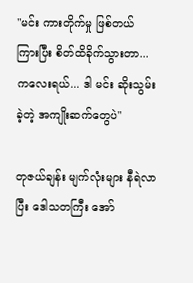"မင်း ကားတိုက်မှု ဖြစ်တယ် ကြားပြီး စိတ်ထိခိုက်သွားတာ... ကလေးရယ်... ဒါ မင်း ဆိုးသွမ်းခဲ့တဲ့ အကျိုးဆက်တွေပဲ"

တုဇယ်ချန်း မျက်လုံးများ နီရဲလာပြီး ဒေါသတကြီး အော်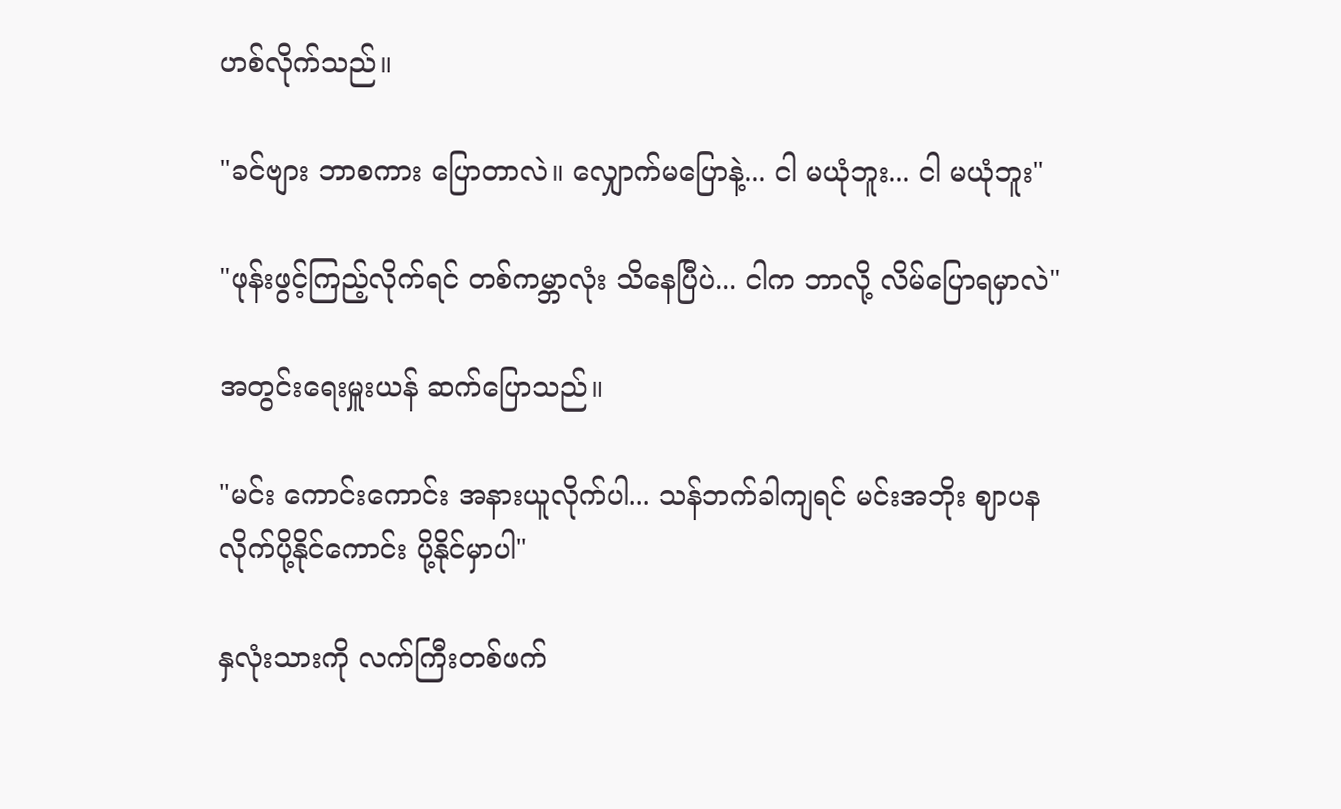ဟစ်လိုက်သည်။

"ခင်ဗျား ဘာစကား ပြောတာလဲ။ လျှောက်မပြောနဲ့... ငါ မယုံဘူး... ငါ မယုံဘူး"

"ဖုန်းဖွင့်ကြည့်လိုက်ရင် တစ်ကမ္ဘာလုံး သိနေပြီပဲ... ငါက ဘာလို့ လိမ်ပြောရမှာလဲ"

အတွင်းရေးမှူးယန် ဆက်ပြောသည်။

"မင်း ကောင်းကောင်း အနားယူလိုက်ပါ... သန်ဘက်ခါကျရင် မင်းအဘိုး ဈာပန လိုက်ပို့နိုင်ကောင်း ပို့နိုင်မှာပါ"

နှလုံးသားကို လက်ကြီးတစ်ဖက်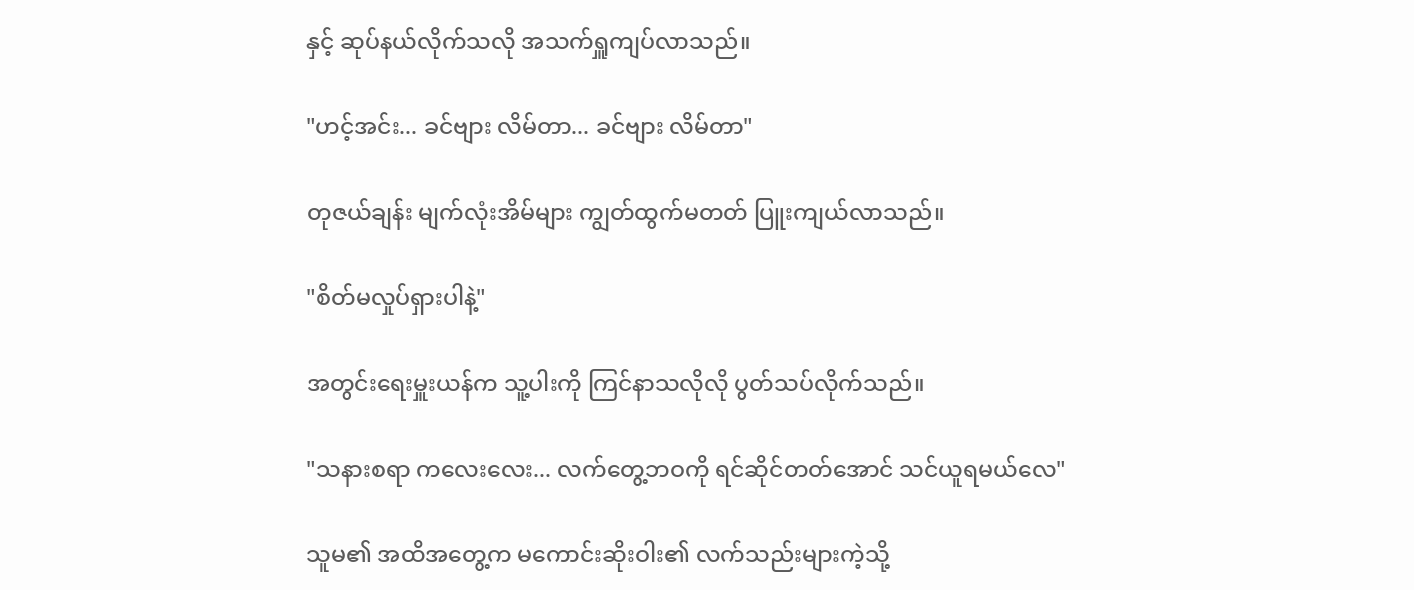နှင့် ဆုပ်နယ်လိုက်သလို အသက်ရှူကျပ်လာသည်။

"ဟင့်အင်း... ခင်ဗျား လိမ်တာ... ခင်ဗျား လိမ်တာ"

တုဇယ်ချန်း မျက်လုံးအိမ်များ ကျွတ်ထွက်မတတ် ပြူးကျယ်လာသည်။

"စိတ်မလှုပ်ရှားပါနဲ့"

အတွင်းရေးမှူးယန်က သူ့ပါးကို ကြင်နာသလိုလို ပွတ်သပ်လိုက်သည်။

"သနားစရာ ကလေးလေး... လက်တွေ့ဘဝကို ရင်ဆိုင်တတ်အောင် သင်ယူရမယ်လေ"

သူမ၏ အထိအတွေ့က မကောင်းဆိုးဝါး၏ လက်သည်းများကဲ့သို့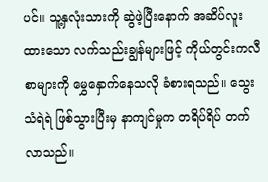ပင်။ သူ့နှလုံးသားကို ဆွဲဖဲ့ပြီးနောက် အဆိပ်လူးထားသော လက်သည်းချွန်များဖြင့် ကိုယ်တွင်းကလီစာများကို မွှေနှောက်နေသလို ခံစားရသည်။ သွေးသံရဲရဲ ဖြစ်သွားပြီးမှ နာကျင်မှုက တရိပ်ရိပ် တက်လာသည်။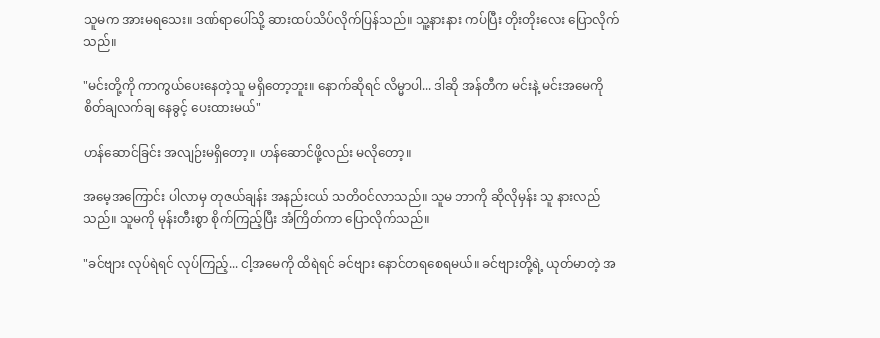သူမက အားမရသေး။ ဒဏ်ရာပေါ်သို့ ဆားထပ်သိပ်လိုက်ပြန်သည်။ သူ့နားနား ကပ်ပြီး တိုးတိုးလေး ပြောလိုက်သည်။

"မင်းတို့ကို ကာကွယ်ပေးနေတဲ့သူ မရှိတော့ဘူး။ နောက်ဆိုရင် လိမ္မာပါ... ဒါဆို အန်တီက မင်းနဲ့ မင်းအမေကို စိတ်ချလက်ချ နေခွင့် ပေးထားမယ်"

ဟန်ဆောင်ခြင်း အလျဉ်းမရှိတော့။ ဟန်ဆောင်ဖို့လည်း မလိုတော့။

အမေ့အကြောင်း ပါလာမှ တုဇယ်ချန်း အနည်းငယ် သတိဝင်လာသည်။ သူမ ဘာကို ဆိုလိုမှန်း သူ နားလည်သည်။ သူမကို မုန်းတီးစွာ စိုက်ကြည့်ပြီး အံကြိတ်ကာ ပြောလိုက်သည်။

"ခင်ဗျား လုပ်ရဲရင် လုပ်ကြည့်... ငါ့အမေကို ထိရဲရင် ခင်ဗျား နောင်တရစေရမယ်။ ခင်ဗျားတို့ရဲ့ ယုတ်မာတဲ့ အ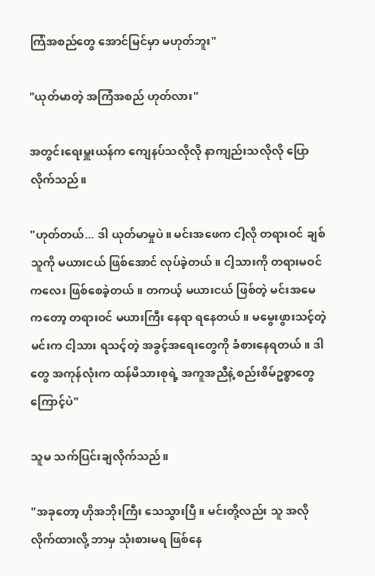ကြံအစည်တွေ အောင်မြင်မှာ မဟုတ်ဘူး"

"ယုတ်မာတဲ့ အကြံအစည် ဟုတ်လား"

အတွင်းရေးမှူးယန်က ကျေနပ်သလိုလို နာကျည်းသလိုလို ပြောလိုက်သည်။

"ဟုတ်တယ်... ဒါ ယုတ်မာမှုပဲ။ မင်းအဖေက ငါ့လို တရားဝင် ချစ်သူကို မယားငယ် ဖြစ်အောင် လုပ်ခဲ့တယ်။ ငါ့သားကို တရားမဝင် ကလေး ဖြစ်စေခဲ့တယ်။ တကယ့် မယားငယ် ဖြစ်တဲ့ မင်းအမေကတော့ တရားဝင် မယားကြီး နေရာ ရနေတယ်။ မမွေးဖွားသင့်တဲ့ မင်းက ငါ့သား ရသင့်တဲ့ အခွင့်အရေးတွေကို ခံစားနေရတယ်။ ဒါတွေ အကုန်လုံးက ထန်မိသားစုရဲ့ အကူအညီနဲ့ စည်းစိမ်ဥစ္စာတွေကြောင့်ပဲ"

သူမ သက်ပြင်းချလိုက်သည်။

"အခုတော့ ဟိုအဘိုးကြီး သေသွားပြီ။ မင်းတို့လည်း သူ အလိုလိုက်ထားလို့ ဘာမှ သုံးစားမရ ဖြစ်နေ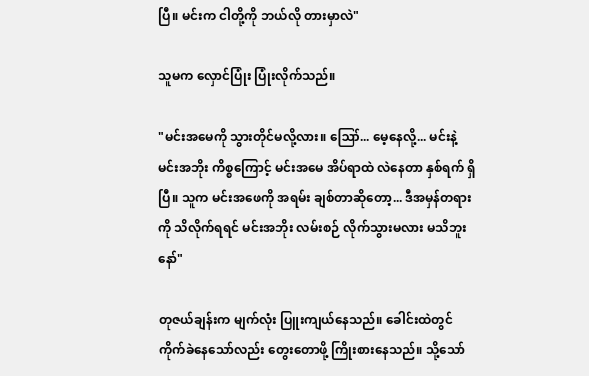ပြီ။ မင်းက ငါတို့ကို ဘယ်လို တားမှာလဲ"

သူမက လှောင်ပြုံး ပြုံးလိုက်သည်။

"မင်းအမေကို သွားတိုင်မလို့လား။ ဪ... မေ့နေလို့... မင်းနဲ့ မင်းအဘိုး ကိစ္စကြောင့် မင်းအမေ အိပ်ရာထဲ လဲနေတာ နှစ်ရက် ရှိပြီ။ သူက မင်းအဖေကို အရမ်း ချစ်တာဆိုတော့... ဒီအမှန်တရားကို သိလိုက်ရရင် မင်းအဘိုး လမ်းစဉ် လိုက်သွားမလား မသိဘူးနော်"

တုဇယ်ချန်းက မျက်လုံး ပြူးကျယ်နေသည်။ ခေါင်းထဲတွင် ကိုက်ခဲနေသော်လည်း တွေးတောဖို့ ကြိုးစားနေသည်။ သို့သော်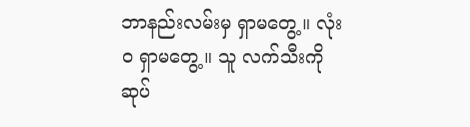ဘာနည်းလမ်းမှ ရှာမတွေ့။ လုံးဝ ရှာမတွေ့။ သူ လက်သီးကို ဆုပ်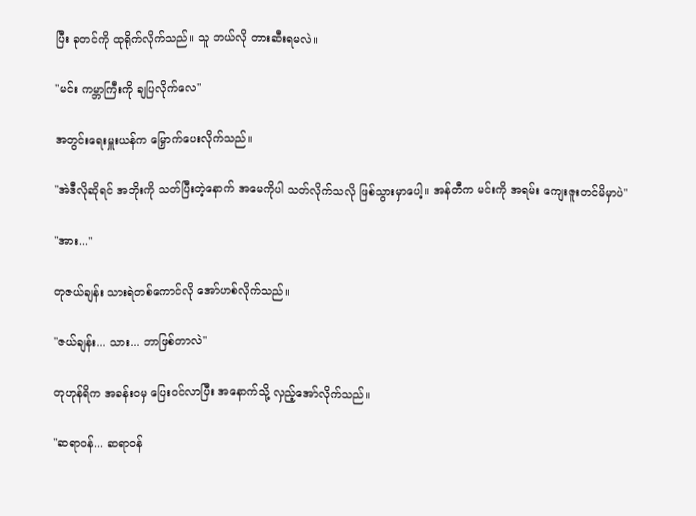ပြီး ခုတင်ကို ထုရိုက်လိုက်သည်။ သူ ဘယ်လို တားဆီးရမလဲ။

"မင်း ကမ္ဘာကြီးကို ချပြလိုက်လေ"

အတွင်းရေးမှူးယန်က မြှောက်ပေးလိုက်သည်။

"အဲဒီလိုဆိုရင် အဘိုးကို သတ်ပြီးတဲ့နောက် အမေကိုပါ သတ်လိုက်သလို ဖြစ်သွားမှာပေါ့။ အန်တီက မင်းကို အရမ်း ကျေးဇူးတင်မိမှာပဲ"

"အား..."

တုဇယ်ချန်း သားရဲတစ်ကောင်လို အော်ဟစ်လိုက်သည်။

"ဇယ်ချန်း... သား... ဘာဖြစ်တာလဲ"

တုဟုန်ရိက အခန်းဝမှ ပြေးဝင်လာပြီး အနောက်သို့ လှည့်အော်လိုက်သည်။

"ဆရာဝန်... ဆရာဝန်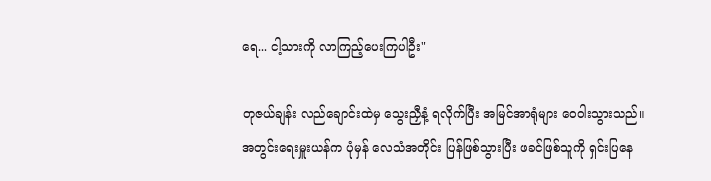ရေ... ငါ့သားကို လာကြည့်ပေးကြပါဦး"

တုဇယ်ချန်း လည်ချောင်းထဲမှ သွေးညှီနံ့ ရလိုက်ပြီး အမြင်အာရုံများ ဝေဝါးသွားသည်။ အတွင်းရေးမှူးယန်က ပုံမှန် လေသံအတိုင်း ပြန်ဖြစ်သွားပြီး ဖခင်ဖြစ်သူကို ရှင်းပြနေ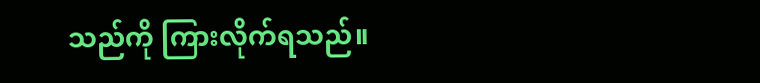သည်ကို ကြားလိုက်ရသည်။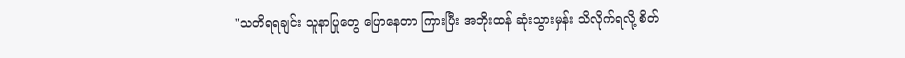"သတိရရချင်း သူနာပြုတွေ ပြောနေတာ ကြားပြီး အဘိုးထန် ဆုံးသွားမှန်း သိလိုက်ရလို့ စိတ်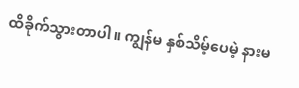ထိခိုက်သွားတာပါ။ ကျွန်မ နှစ်သိမ့်ပေမဲ့ နားမ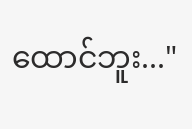ထောင်ဘူး..."